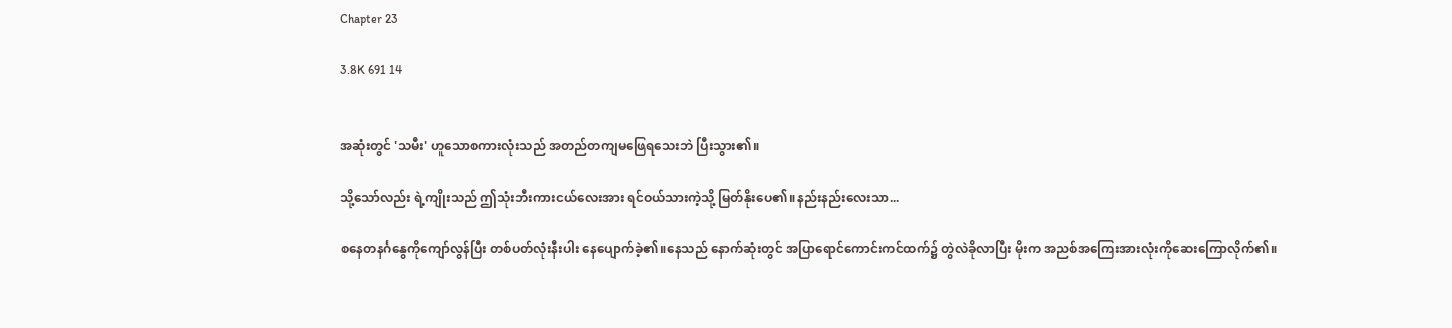Chapter 23

3.8K 691 14


အဆုံးတွင် 'သမီး' ဟူသောစကားလုံးသည် အတည်တကျမဖြေရသေးဘဲ ပြီးသွား၏။

သို့သော်လည်း ရဲ့ကျိုးသည် ဤသုံးဘီးကားငယ်လေးအား ရင်ဝယ်သားကဲ့သို့ မြတ်နိုးပေ၏။နည်းနည်းလေးသာ...

စနေတနင်္ဂနွေကိုကျော်လွန်ပြီး တစ်ပတ်လုံးနီးပါး နေပျောက်ခဲ့၏။နေသည် နောက်ဆုံးတွင် အပြာရောင်ကောင်းကင်ထက်၌ တွဲလဲခိုလာပြီး မိုးက အညစ်အကြေးအားလုံးကိုဆေးကြောလိုက်၏။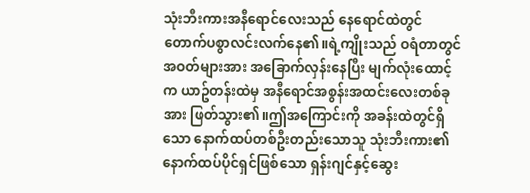သုံးဘီးကားအနီရောင်လေးသည် နေရောင်ထဲတွင် တောက်ပစွာလင်းလက်နေ၏။ရဲ့ကျိုးသည် ဝရံတာတွင် အဝတ်များအား အခြောက်လှန်းနေပြီး မျက်လုံးထောင့်က ယာဥ်တန်းထဲမှ အနီရောင်အစွန်းအထင်းလေးတစ်ခုအား ဖြတ်သွား၏။ဤအကြောင်းကို အခန်းထဲတွင်ရှိသော နောက်ထပ်တစ်ဦးတည်းသောသူ သုံးဘီးကား၏ နောက်ထပ်ပိုင်ရှင်ဖြစ်သော ရှန်းဂျင်နှင့်ဆွေး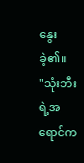နွေးခဲ့၏။
"သုံးဘီးရဲ့အရောင်က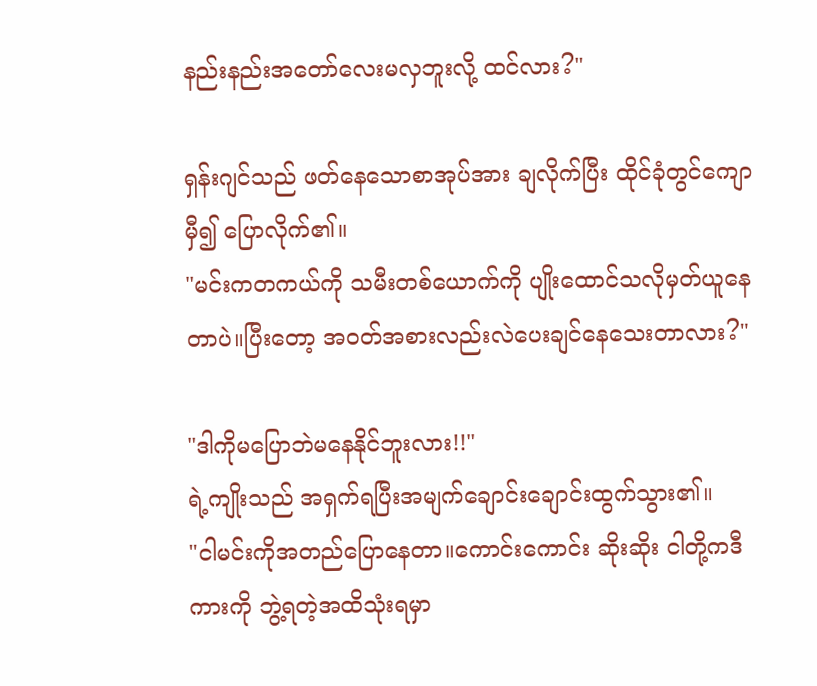နည်းနည်းအတော်လေးမလှဘူးလို့ ထင်လား?"

ရှန်းဂျင်သည် ဖတ်နေသောစာအုပ်အား ချလိုက်ပြီး ထိုင်ခုံတွင်ကျောမှီ၍ ပြောလိုက်၏။
"မင်းကတကယ်ကို သမီးတစ်ယောက်ကို ပျိုးထောင်သလိုမှတ်ယူနေတာပဲ။ပြီးတော့ အဝတ်အစားလည်းလဲပေးချင်နေသေးတာလား?"

"ဒါကိုမပြောဘဲမနေနိုင်ဘူးလား!!"
ရဲ့ကျိုးသည် အရှက်ရပြီးအမျက်ချောင်းချောင်းထွက်သွား၏။
"ငါမင်းကိုအတည်ပြောနေတာ။ကောင်းကောင်း ဆိုးဆိုး ငါတို့ကဒီကားကို ဘွဲ့ရတဲ့အထိသုံးရမှာ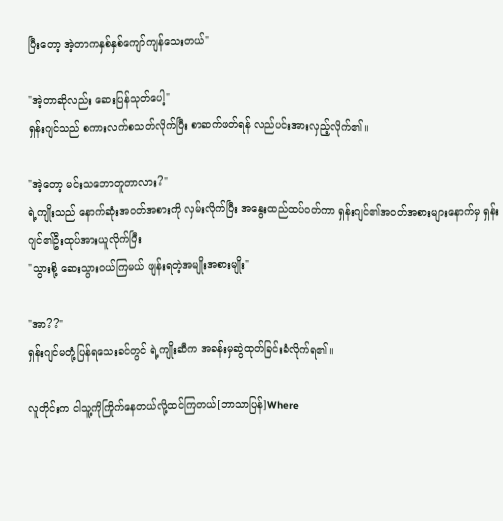ပြီးတော့ အဲ့တာကနှစ်နှစ်ကျော်ကျန်သေးတယ်"

"အဲ့တာဆိုလည်း ဆေးပြန်သုတ်ပေါ့"
ရှန်းဂျင်သည် စကားလက်စသတ်လိုက်ပြီး စာဆက်ဖတ်ရန် လည်ပင်းအားလှည့်လိုက်၏။

"အဲ့တော့ မင်းသဘောတူတာလား?"
ရဲ့ကျိုးသည် နောက်ဆုံးအဝတ်အစားကို လှမ်းလိုက်ပြီး အနွေးထည်ထပ်ဝတ်ကာ ရှန်းဂျင်၏အဝတ်အစားများနောက်မှ ရှန်းဂျင်၏ဦးထုပ်အားယူလိုက်ပြီး
"သွားစို့ ဆေးသွားဝယ်ကြမယ် ဖျန်းရတဲ့အမျိုးအစားမျိုး"

"အာ??"
ရှန်းဂျင်မတုံ့ပြန်ရသေးခင်တွင် ရဲ့ကျိုးဆီက အခန်းမှဆွဲထုတ်ခြင်းခံလိုက်ရ၏။

လူတိုင်းက ငါသူ့ကိုကြိုက်နေတယ်လို့ထင်ကြတယ်[ဘာသာပြန်]Where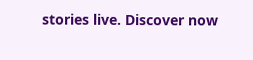stories live. Discover now